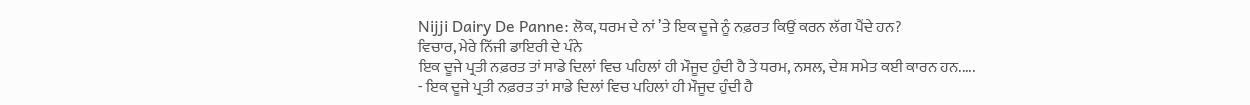Nijji Dairy De Panne: ਲੋਕ, ਧਰਮ ਦੇ ਨਾਂ ’ਤੇ ਇਕ ਦੂਜੇ ਨੂੰ ਨਫ਼ਰਤ ਕਿਉਂ ਕਰਨ ਲੱਗ ਪੈਂਦੇ ਹਨ?
ਵਿਚਾਰ, ਮੇਰੇ ਨਿੱਜੀ ਡਾਇਰੀ ਦੇ ਪੰਨੇ
ਇਕ ਦੂਜੇ ਪ੍ਰਤੀ ਨਫ਼ਰਤ ਤਾਂ ਸਾਡੇ ਦਿਲਾਂ ਵਿਚ ਪਹਿਲਾਂ ਹੀ ਮੌਜੂਦ ਹੁੰਦੀ ਹੈ ਤੇ ਧਰਮ, ਨਸਲ, ਦੇਸ਼ ਸਮੇਤ ਕਈ ਕਾਰਨ ਹਨ.....
- ਇਕ ਦੂਜੇ ਪ੍ਰਤੀ ਨਫ਼ਰਤ ਤਾਂ ਸਾਡੇ ਦਿਲਾਂ ਵਿਚ ਪਹਿਲਾਂ ਹੀ ਮੌਜੂਦ ਹੁੰਦੀ ਹੈ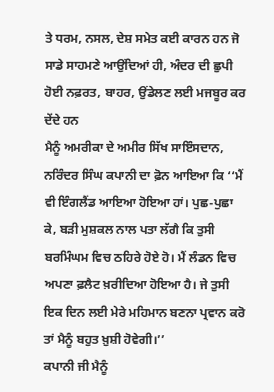ਤੇ ਧਰਮ, ਨਸਲ, ਦੇਸ਼ ਸਮੇਤ ਕਈ ਕਾਰਨ ਹਨ ਜੋ ਸਾਡੇ ਸਾਹਮਣੇ ਆਉਂਦਿਆਂ ਹੀ, ਅੰਦਰ ਦੀ ਛੁਪੀ ਹੋਈ ਨਫ਼ਰਤ, ਬਾਹਰ, ਉਂਡੇਲਣ ਲਈ ਮਜਬੂਰ ਕਰ ਦੇਂਦੇ ਹਨ
ਮੈਨੂੰ ਅਮਰੀਕਾ ਦੇ ਅਮੀਰ ਸਿੱਖ ਸਾਇੰਸਦਾਨ, ਨਰਿੰਦਰ ਸਿੰਘ ਕਪਾਨੀ ਦਾ ਫ਼ੋਨ ਆਇਆ ਕਿ ‘‘ਮੈਂ ਵੀ ਇੰਗਲੈਂਡ ਆਇਆ ਹੋਇਆ ਹਾਂ। ਪੁਛ-ਪੁਛਾ ਕੇ, ਬੜੀ ਮੁਸ਼ਕਲ ਨਾਲ ਪਤਾ ਲੱਗੈ ਕਿ ਤੁਸੀ ਬਰਮਿੰਘਮ ਵਿਚ ਠਹਿਰੇ ਹੋਏ ਹੋ। ਮੈਂ ਲੰਡਨ ਵਿਚ ਅਪਣਾ ਫ਼ਲੈਟ ਖ਼ਰੀਦਿਆ ਹੋਇਆ ਹੈ। ਜੇ ਤੁਸੀ ਇਕ ਦਿਨ ਲਈ ਮੇਰੇ ਮਹਿਮਾਨ ਬਣਨਾ ਪ੍ਰਵਾਨ ਕਰੋ ਤਾਂ ਮੈਨੂੰ ਬਹੁਤ ਖ਼ੁਸ਼ੀ ਹੋਵੇਗੀ।’’
ਕਪਾਨੀ ਜੀ ਮੈਨੂੰ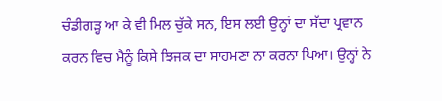ਚੰਡੀਗੜ੍ਹ ਆ ਕੇ ਵੀ ਮਿਲ ਚੁੱਕੇ ਸਨ, ਇਸ ਲਈ ਉਨ੍ਹਾਂ ਦਾ ਸੱਦਾ ਪ੍ਰਵਾਨ ਕਰਨ ਵਿਚ ਮੈਨੂੰ ਕਿਸੇ ਝਿਜਕ ਦਾ ਸਾਹਮਣਾ ਨਾ ਕਰਨਾ ਪਿਆ। ਉਨ੍ਹਾਂ ਨੇ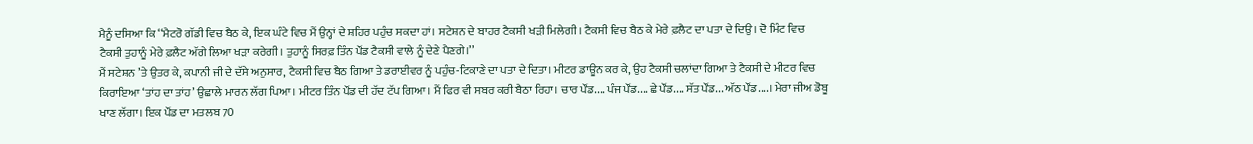ਮੈਨੂੰ ਦਸਿਆ ਕਿ ‘‘ਮੈਟਰੋ ਗੱਡੀ ਵਿਚ ਬੈਠ ਕੇ, ਇਕ ਘੰਟੇ ਵਿਚ ਮੈਂ ਉਨ੍ਹਾਂ ਦੇ ਸ਼ਹਿਰ ਪਹੁੰਚ ਸਕਦਾ ਹਾਂ। ਸਟੇਸ਼ਨ ਦੇ ਬਾਹਰ ਟੈਕਸੀ ਖੜੀ ਮਿਲੇਗੀ। ਟੈਕਸੀ ਵਿਚ ਬੈਠ ਕੇ ਮੇਰੇ ਫ਼ਲੈਟ ਦਾ ਪਤਾ ਦੇ ਦਿਉ। ਦੋ ਮਿੰਟ ਵਿਚ ਟੈਕਸੀ ਤੁਹਾਨੂੰ ਮੇਰੇ ਫ਼ਲੈਟ ਅੱਗੇ ਲਿਆ ਖੜਾ ਕਰੇਗੀ। ਤੁਹਾਨੂੰ ਸਿਰਫ਼ ਤਿੰਨ ਪੌਂਡ ਟੈਕਸੀ ਵਾਲੇ ਨੂੰ ਦੇਣੇ ਪੈਣਗੇ।’’
ਮੈਂ ਸਟੇਸ਼ਨ ’ਤੇ ਉਤਰ ਕੇ, ਕਪਾਨੀ ਜੀ ਦੇ ਦੱਸੇ ਅਨੁਸਾਰ, ਟੈਕਸੀ ਵਿਚ ਬੈਠ ਗਿਆ ਤੇ ਡਰਾਈਵਰ ਨੂੰ ਪਹੁੰਚ-ਟਿਕਾਣੇ ਦਾ ਪਤਾ ਦੇ ਦਿਤਾ। ਮੀਟਰ ਡਾਊਨ ਕਰ ਕੇ, ਉਹ ਟੈਕਸੀ ਚਲਾਂਦਾ ਗਿਆ ਤੇ ਟੈਕਸੀ ਦੇ ਮੀਟਰ ਵਿਚ ਕਿਰਾਇਆ ‘ਤਾਂਹ ਦਾ ਤਾਂਹ’ ਉਛਾਲੇ ਮਾਰਨ ਲੱਗ ਪਿਆ। ਮੀਟਰ ਤਿੰਨ ਪੌਂਡ ਦੀ ਹੱਦ ਟੱਪ ਗਿਆ। ਮੈਂ ਫਿਰ ਵੀ ਸਬਰ ਕਰੀ ਬੈਠਾ ਰਿਹਾ। ਚਾਰ ਪੌਂਡ.... ਪੰਜ ਪੌਂਡ.... ਛੇ ਪੌਂਡ.... ਸੱਤ ਪੌਂਡ... ਅੱਠ ਪੌਂਡ....। ਮੇਰਾ ਜੀਅ ਡੋਬੂ ਖਾਣ ਲੱਗਾ। ਇਕ ਪੌਂਡ ਦਾ ਮਤਲਬ 70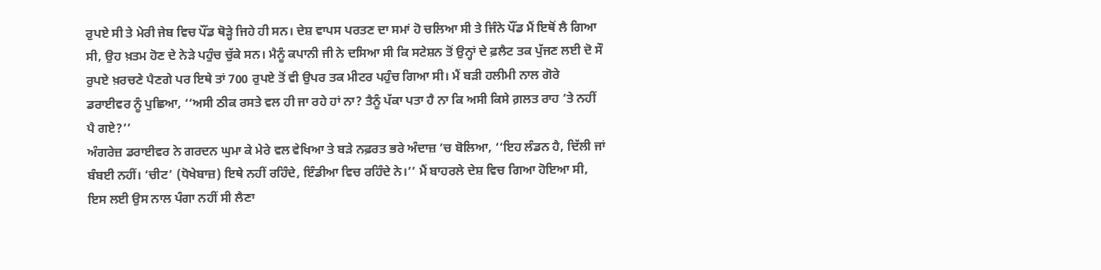ਰੁਪਏ ਸੀ ਤੇ ਮੇਰੀ ਜੇਬ ਵਿਚ ਪੌਂਡ ਥੋੜ੍ਹੇ ਜਿਹੇ ਹੀ ਸਨ। ਦੇਸ਼ ਵਾਪਸ ਪਰਤਣ ਦਾ ਸਮਾਂ ਹੋ ਚਲਿਆ ਸੀ ਤੇ ਜਿੰਨੇ ਪੌਂਡ ਮੈਂ ਇਥੋਂ ਲੈ ਗਿਆ ਸੀ, ਉਹ ਖ਼ਤਮ ਹੋਣ ਦੇ ਨੇੜੇ ਪਹੁੰਚ ਚੁੱਕੇ ਸਨ। ਮੈਨੂੰ ਕਪਾਨੀ ਜੀ ਨੇ ਦਸਿਆ ਸੀ ਕਿ ਸਟੇਸ਼ਨ ਤੋਂ ਉਨ੍ਹਾਂ ਦੇ ਫ਼ਲੈਟ ਤਕ ਪੁੱਜਣ ਲਈ ਦੋ ਸੌ ਰੁਪਏ ਖ਼ਰਚਣੇ ਪੈਣਗੇ ਪਰ ਇਥੇ ਤਾਂ 700 ਰੁਪਏ ਤੋਂ ਵੀ ਉਪਰ ਤਕ ਮੀਟਰ ਪਹੁੰਚ ਗਿਆ ਸੀ। ਮੈਂ ਬੜੀ ਹਲੀਮੀ ਨਾਲ ਗੋਰੇ ਡਰਾਈਵਰ ਨੂੰ ਪੁਛਿਆ, ‘‘ਅਸੀ ਠੀਕ ਰਸਤੇ ਵਲ ਹੀ ਜਾ ਰਹੇ ਹਾਂ ਨਾ? ਤੈਨੂੰ ਪੱਕਾ ਪਤਾ ਹੈ ਨਾ ਕਿ ਅਸੀ ਕਿਸੇ ਗ਼ਲਤ ਰਾਹ ’ਤੇ ਨਹੀਂ ਪੈ ਗਏ?’’
ਅੰਗਰੇਜ਼ ਡਰਾਈਵਰ ਨੇ ਗਰਦਨ ਘੁਮਾ ਕੇ ਮੇਰੇ ਵਲ ਵੇਖਿਆ ਤੇ ਬੜੇ ਨਫ਼ਰਤ ਭਰੇ ਅੰਦਾਜ਼ ’ਚ ਬੋਲਿਆ, ‘‘ਇਹ ਲੰਡਨ ਹੈ, ਦਿੱਲੀ ਜਾਂ ਬੰਬਈ ਨਹੀਂ। ‘ਚੀਟ’ (ਧੋਖੇਬਾਜ਼) ਇਥੇ ਨਹੀਂ ਰਹਿੰਦੇ, ਇੰਡੀਆ ਵਿਚ ਰਹਿੰਦੇ ਨੇ।’’ ਮੈਂ ਬਾਹਰਲੇ ਦੇਸ਼ ਵਿਚ ਗਿਆ ਹੋਇਆ ਸੀ, ਇਸ ਲਈ ਉਸ ਨਾਲ ਪੰਗਾ ਨਹੀਂ ਸੀ ਲੈਣਾ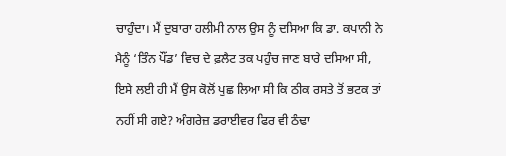ਚਾਹੁੰਦਾ। ਮੈਂ ਦੁਬਾਰਾ ਹਲੀਮੀ ਨਾਲ ਉਸ ਨੂੰ ਦਸਿਆ ਕਿ ਡਾ. ਕਪਾਨੀ ਨੇ ਮੈਨੂੰ ‘ਤਿੰਨ ਪੌਂਡ’ ਵਿਚ ਦੇ ਫ਼ਲੈਟ ਤਕ ਪਹੁੰਚ ਜਾਣ ਬਾਰੇ ਦਸਿਆ ਸੀ, ਇਸੇ ਲਈ ਹੀ ਮੈਂ ਉਸ ਕੋਲੋਂ ਪੁਛ ਲਿਆ ਸੀ ਕਿ ਠੀਕ ਰਸਤੇ ਤੋਂ ਭਟਕ ਤਾਂ ਨਹੀਂ ਸੀ ਗਏ? ਅੰਗਰੇਜ਼ ਡਰਾਈਵਰ ਫਿਰ ਵੀ ਠੰਢਾ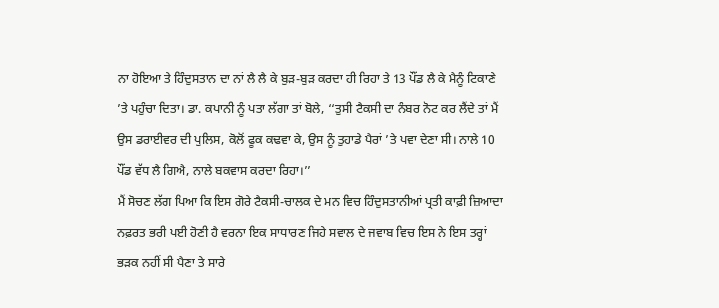ਨਾ ਹੋਇਆ ਤੇ ਹਿੰਦੁਸਤਾਨ ਦਾ ਨਾਂ ਲੈ ਲੈ ਕੇ ਬੁੜ-ਬੁੜ ਕਰਦਾ ਹੀ ਰਿਹਾ ਤੇ 13 ਪੌਂਡ ਲੈ ਕੇ ਮੈਨੂੰ ਟਿਕਾਣੇ ’ਤੇ ਪਹੁੰਚਾ ਦਿਤਾ। ਡਾ. ਕਪਾਨੀ ਨੂੰ ਪਤਾ ਲੱਗਾ ਤਾਂ ਬੋਲੇ, ‘‘ਤੁਸੀ ਟੈਕਸੀ ਦਾ ਨੰਬਰ ਨੋਟ ਕਰ ਲੈਂਦੇ ਤਾਂ ਮੈਂ ਉਸ ਡਰਾਈਵਰ ਦੀ ਪੁਲਿਸ, ਕੋਲੋਂ ਫੂਕ ਕਢਵਾ ਕੇ, ਉਸ ਨੂੰ ਤੁਹਾਡੇ ਪੈਰਾਂ ’ਤੇ ਪਵਾ ਦੇਣਾ ਸੀ। ਨਾਲੇ 10 ਪੌਂਡ ਵੱਧ ਲੈ ਗਿਐ, ਨਾਲੇ ਬਕਵਾਸ ਕਰਦਾ ਰਿਹਾ।’’
ਮੈਂ ਸੋਚਣ ਲੱਗ ਪਿਆ ਕਿ ਇਸ ਗੋਰੇ ਟੈਕਸੀ-ਚਾਲਕ ਦੇ ਮਨ ਵਿਚ ਹਿੰਦੁਸਤਾਨੀਆਂ ਪ੍ਰਤੀ ਕਾਫ਼ੀ ਜ਼ਿਆਦਾ ਨਫ਼ਰਤ ਭਰੀ ਪਈ ਹੋਣੀ ਹੈ ਵਰਨਾ ਇਕ ਸਾਧਾਰਣ ਜਿਹੇ ਸਵਾਲ ਦੇ ਜਵਾਬ ਵਿਚ ਇਸ ਨੇ ਇਸ ਤਰ੍ਹਾਂ ਭੜਕ ਨਹੀਂ ਸੀ ਪੈਣਾ ਤੇ ਸਾਰੇ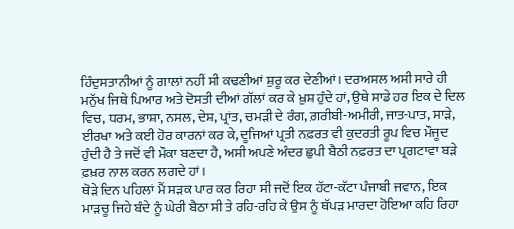ਹਿੰਦੁਸਤਾਨੀਆਂ ਨੂੰ ਗਾਲਾਂ ਨਹੀਂ ਸੀ ਕਢਣੀਆਂ ਸ਼ੁਰੂ ਕਰ ਦੇਣੀਆਂ। ਦਰਅਸਲ ਅਸੀ ਸਾਰੇ ਹੀ ਮਨੁੱਖ ਜਿਥੇ ਪਿਆਰ ਅਤੇ ਦੋਸਤੀ ਦੀਆਂ ਗੱਲਾਂ ਕਰ ਕੇ ਖ਼ੁਸ਼ ਹੁੰਦੇ ਹਾਂ, ਉਥੇ ਸਾਡੇ ਹਰ ਇਕ ਦੇ ਦਿਲ ਵਿਚ, ਧਰਮ, ਭਾਸ਼ਾ, ਨਸਲ, ਦੇਸ਼, ਪ੍ਰਾਂਤ, ਚਮੜੀ ਦੇ ਰੰਗ, ਗ਼ਰੀਬੀ-ਅਮੀਰੀ, ਜਾਤ-ਪਾਤ, ਸਾੜੇ, ਈਰਖਾ ਅਤੇ ਕਈ ਹੋਰ ਕਾਰਨਾਂ ਕਰ ਕੇ, ਦੂਜਿਆਂ ਪ੍ਰਤੀ ਨਫ਼ਰਤ ਵੀ ਕੁਦਰਤੀ ਰੂਪ ਵਿਚ ਮੌਜੂਦ ਹੁੰਦੀ ਹੈ ਤੇ ਜਦੋਂ ਵੀ ਮੌਕਾ ਬਣਦਾ ਹੈ, ਅਸੀ ਅਪਣੇ ਅੰਦਰ ਛੁਪੀ ਬੈਠੀ ਨਫ਼ਰਤ ਦਾ ਪ੍ਰਗਟਾਵਾ ਬੜੇ ਫ਼ਖ਼ਰ ਨਾਲ ਕਰਨ ਲਗਦੇ ਹਾਂ।
ਥੋੜੇ ਦਿਨ ਪਹਿਲਾਂ ਮੈਂ ਸੜਕ ਪਾਰ ਕਰ ਰਿਹਾ ਸੀ ਜਦੋਂ ਇਕ ਹੱਟਾ-ਕੱਟਾ ਪੰਜਾਬੀ ਜਵਾਨ, ਇਕ ਮਾੜਚੂ ਜਿਹੇ ਬੰਦੇ ਨੂੰ ਘੇਰੀ ਬੈਠਾ ਸੀ ਤੇ ਰਹਿ-ਰਹਿ ਕੇ ਉਸ ਨੂੰ ਥੱਪੜ ਮਾਰਦਾ ਹੋਇਆ ਕਹਿ ਰਿਹਾ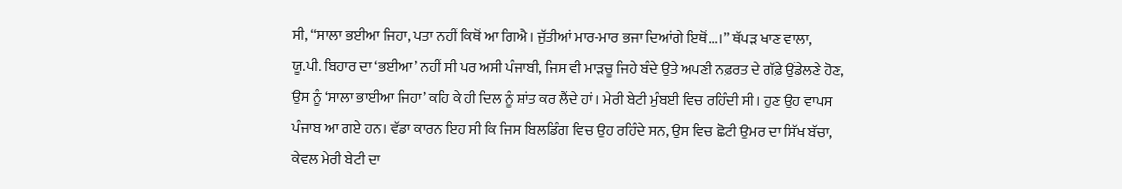ਸੀ, ‘‘ਸਾਲਾ ਭਈਆ ਜਿਹਾ, ਪਤਾ ਨਹੀਂ ਕਿਥੋਂ ਆ ਗਿਐ। ਜੁੱਤੀਆਂ ਮਾਰ-ਮਾਰ ਭਜਾ ਦਿਆਂਗੇ ਇਥੋਂ...।’’ ਥੱਪੜ ਖਾਣ ਵਾਲਾ, ਯੂ.ਪੀ. ਬਿਹਾਰ ਦਾ ‘ਭਈਆ’ ਨਹੀਂ ਸੀ ਪਰ ਅਸੀ ਪੰਜਾਬੀ, ਜਿਸ ਵੀ ਮਾੜਚੂ ਜਿਹੇ ਬੰਦੇ ਉਤੇ ਅਪਣੀ ਨਫ਼ਰਤ ਦੇ ਗੱਫ਼ੇ ਉਂਡੇਲਣੇ ਹੋਣ, ਉਸ ਨੂੰ ‘ਸਾਲਾ ਭਾਈਆ ਜਿਹਾ’ ਕਹਿ ਕੇ ਹੀ ਦਿਲ ਨੂੰ ਸ਼ਾਂਤ ਕਰ ਲੈਂਦੇ ਹਾਂ। ਮੇਰੀ ਬੇਟੀ ਮੁੰਬਈ ਵਿਚ ਰਹਿੰਦੀ ਸੀ। ਹੁਣ ਉਹ ਵਾਪਸ ਪੰਜਾਬ ਆ ਗਏ ਹਨ। ਵੱਡਾ ਕਾਰਨ ਇਹ ਸੀ ਕਿ ਜਿਸ ਬਿਲਡਿੰਗ ਵਿਚ ਉਹ ਰਹਿੰਦੇ ਸਨ, ਉਸ ਵਿਚ ਛੋਟੀ ਉਮਰ ਦਾ ਸਿੱਖ ਬੱਚਾ, ਕੇਵਲ ਮੇਰੀ ਬੇਟੀ ਦਾ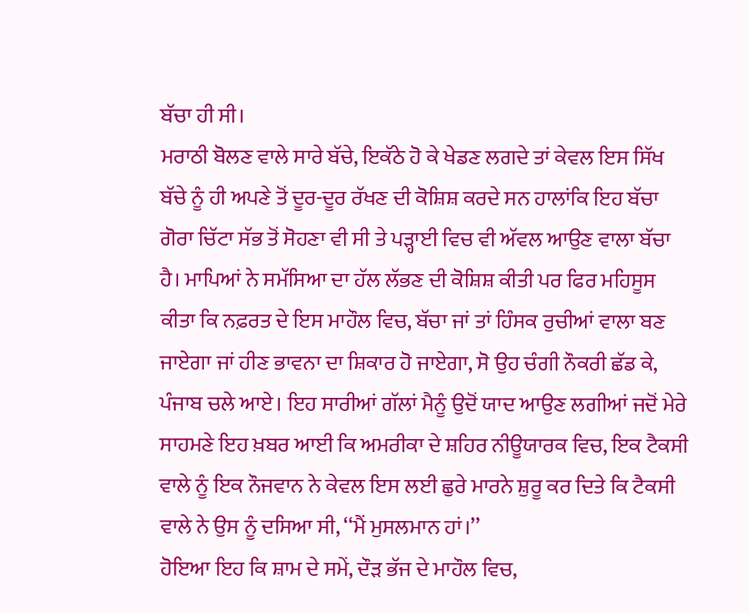ਬੱਚਾ ਹੀ ਸੀ।
ਮਰਾਠੀ ਬੋਲਣ ਵਾਲੇ ਸਾਰੇ ਬੱਚੇ, ਇਕੱਠੇ ਹੋ ਕੇ ਖੇਡਣ ਲਗਦੇ ਤਾਂ ਕੇਵਲ ਇਸ ਸਿੱਖ ਬੱਚੇ ਨੂੰ ਹੀ ਅਪਣੇ ਤੋਂ ਦੂਰ-ਦੂਰ ਰੱਖਣ ਦੀ ਕੋਸ਼ਿਸ਼ ਕਰਦੇ ਸਨ ਹਾਲਾਂਕਿ ਇਹ ਬੱਚਾ ਗੋਰਾ ਚਿੱਟਾ ਸੱਭ ਤੋਂ ਸੋਹਣਾ ਵੀ ਸੀ ਤੇ ਪੜ੍ਹਾਈ ਵਿਚ ਵੀ ਅੱਵਲ ਆਉਣ ਵਾਲਾ ਬੱਚਾ ਹੈ। ਮਾਪਿਆਂ ਨੇ ਸਮੱਸਿਆ ਦਾ ਹੱਲ ਲੱਭਣ ਦੀ ਕੋਸ਼ਿਸ਼ ਕੀਤੀ ਪਰ ਫਿਰ ਮਹਿਸੂਸ ਕੀਤਾ ਕਿ ਨਫ਼ਰਤ ਦੇ ਇਸ ਮਾਹੌਲ ਵਿਚ, ਬੱਚਾ ਜਾਂ ਤਾਂ ਹਿੰਸਕ ਰੁਚੀਆਂ ਵਾਲਾ ਬਣ ਜਾਏਗਾ ਜਾਂ ਹੀਣ ਭਾਵਨਾ ਦਾ ਸ਼ਿਕਾਰ ਹੋ ਜਾਏਗਾ, ਸੋ ਉਹ ਚੰਗੀ ਨੌਕਰੀ ਛੱਡ ਕੇ, ਪੰਜਾਬ ਚਲੇ ਆਏ। ਇਹ ਸਾਰੀਆਂ ਗੱਲਾਂ ਮੈਨੂੰ ਉਦੋਂ ਯਾਦ ਆਉਣ ਲਗੀਆਂ ਜਦੋਂ ਮੇਰੇ ਸਾਹਮਣੇ ਇਹ ਖ਼ਬਰ ਆਈ ਕਿ ਅਮਰੀਕਾ ਦੇ ਸ਼ਹਿਰ ਨੀਊਯਾਰਕ ਵਿਚ, ਇਕ ਟੈਕਸੀ ਵਾਲੇ ਨੂੰ ਇਕ ਨੌਜਵਾਨ ਨੇ ਕੇਵਲ ਇਸ ਲਈ ਛੁਰੇ ਮਾਰਨੇ ਸ਼ੁਰੂ ਕਰ ਦਿਤੇ ਕਿ ਟੈਕਸੀ ਵਾਲੇ ਨੇ ਉਸ ਨੂੰ ਦਸਿਆ ਸੀ, ‘‘ਮੈਂ ਮੁਸਲਮਾਨ ਹਾਂ।’’
ਹੋਇਆ ਇਹ ਕਿ ਸ਼ਾਮ ਦੇ ਸਮੇਂ, ਦੌੜ ਭੱਜ ਦੇ ਮਾਹੌਲ ਵਿਚ,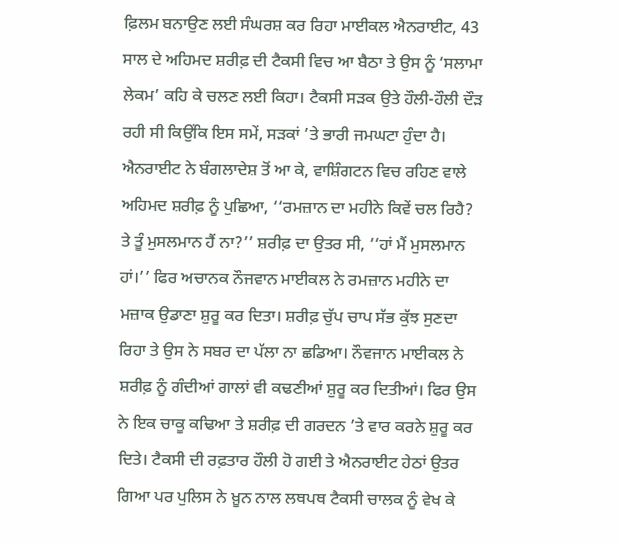ਫ਼ਿਲਮ ਬਨਾਉਣ ਲਈ ਸੰਘਰਸ਼ ਕਰ ਰਿਹਾ ਮਾਈਕਲ ਐਨਰਾਈਟ, 43 ਸਾਲ ਦੇ ਅਹਿਮਦ ਸ਼ਰੀਫ਼ ਦੀ ਟੈਕਸੀ ਵਿਚ ਆ ਬੈਠਾ ਤੇ ਉਸ ਨੂੰ ‘ਸਲਾਮਾ ਲੇਕਮ’ ਕਹਿ ਕੇ ਚਲਣ ਲਈ ਕਿਹਾ। ਟੈਕਸੀ ਸੜਕ ਉਤੇ ਹੌਲੀ-ਹੌਲੀ ਦੌੜ ਰਹੀ ਸੀ ਕਿਉਂਕਿ ਇਸ ਸਮੇਂ, ਸੜਕਾਂ ’ਤੇ ਭਾਰੀ ਜਮਘਟਾ ਹੁੰਦਾ ਹੈ। ਐਨਰਾਈਟ ਨੇ ਬੰਗਲਾਦੇਸ਼ ਤੋਂ ਆ ਕੇ, ਵਾਸ਼ਿੰਗਟਨ ਵਿਚ ਰਹਿਣ ਵਾਲੇ ਅਹਿਮਦ ਸ਼ਰੀਫ਼ ਨੂੰ ਪੁਛਿਆ, ‘‘ਰਮਜ਼ਾਨ ਦਾ ਮਹੀਨੇ ਕਿਵੇਂ ਚਲ ਰਿਹੈ? ਤੇ ਤੂੰ ਮੁਸਲਮਾਨ ਹੈਂ ਨਾ?’’ ਸ਼ਰੀਫ਼ ਦਾ ਉਤਰ ਸੀ, ‘‘ਹਾਂ ਮੈਂ ਮੁਸਲਮਾਨ ਹਾਂ।’’ ਫਿਰ ਅਚਾਨਕ ਨੌਜਵਾਨ ਮਾਈਕਲ ਨੇ ਰਮਜ਼ਾਨ ਮਹੀਨੇ ਦਾ ਮਜ਼ਾਕ ਉਡਾਣਾ ਸ਼ੁਰੂ ਕਰ ਦਿਤਾ। ਸ਼ਰੀਫ਼ ਚੁੱਪ ਚਾਪ ਸੱਭ ਕੁੱਝ ਸੁਣਦਾ ਰਿਹਾ ਤੇ ਉਸ ਨੇ ਸਬਰ ਦਾ ਪੱਲਾ ਨਾ ਛਡਿਆ। ਨੌਵਜਾਨ ਮਾਈਕਲ ਨੇ ਸ਼ਰੀਫ਼ ਨੂੰ ਗੰਦੀਆਂ ਗਾਲਾਂ ਵੀ ਕਢਣੀਆਂ ਸ਼ੁਰੂ ਕਰ ਦਿਤੀਆਂ। ਫਿਰ ਉਸ ਨੇ ਇਕ ਚਾਕੂ ਕਢਿਆ ਤੇ ਸ਼ਰੀਫ਼ ਦੀ ਗਰਦਨ ’ਤੇ ਵਾਰ ਕਰਨੇ ਸ਼ੁਰੂ ਕਰ ਦਿਤੇ। ਟੈਕਸੀ ਦੀ ਰਫ਼ਤਾਰ ਹੌਲੀ ਹੋ ਗਈ ਤੇ ਐਨਰਾਈਟ ਹੇਠਾਂ ਉਤਰ ਗਿਆ ਪਰ ਪੁਲਿਸ ਨੇ ਖ਼ੂਨ ਨਾਲ ਲਥਪਥ ਟੈਕਸੀ ਚਾਲਕ ਨੂੰ ਵੇਖ ਕੇ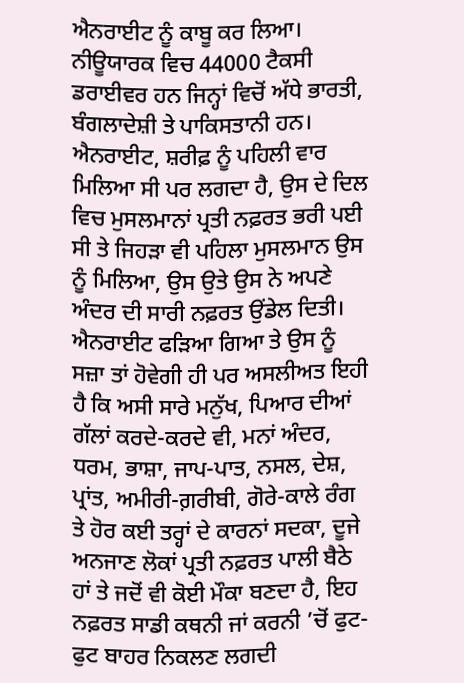ਐਨਰਾਈਟ ਨੂੰ ਕਾਬੂ ਕਰ ਲਿਆ। ਨੀਊਯਾਰਕ ਵਿਚ 44000 ਟੈਕਸੀ ਡਰਾਈਵਰ ਹਨ ਜਿਨ੍ਹਾਂ ਵਿਚੋਂ ਅੱਧੇ ਭਾਰਤੀ, ਬੰਗਲਾਦੇਸ਼ੀ ਤੇ ਪਾਕਿਸਤਾਨੀ ਹਨ।
ਐਨਰਾਈਟ, ਸ਼ਰੀਫ਼ ਨੂੰ ਪਹਿਲੀ ਵਾਰ ਮਿਲਿਆ ਸੀ ਪਰ ਲਗਦਾ ਹੈ, ਉਸ ਦੇ ਦਿਲ ਵਿਚ ਮੁਸਲਮਾਨਾਂ ਪ੍ਰਤੀ ਨਫ਼ਰਤ ਭਰੀ ਪਈ ਸੀ ਤੇ ਜਿਹੜਾ ਵੀ ਪਹਿਲਾ ਮੁਸਲਮਾਨ ਉਸ ਨੂੰ ਮਿਲਿਆ, ਉਸ ਉਤੇ ਉਸ ਨੇ ਅਪਣੇ ਅੰਦਰ ਦੀ ਸਾਰੀ ਨਫ਼ਰਤ ਉਂਡੇਲ ਦਿਤੀ। ਐਨਰਾਈਟ ਫੜਿਆ ਗਿਆ ਤੇ ਉਸ ਨੂੰ ਸਜ਼ਾ ਤਾਂ ਹੋਵੇਗੀ ਹੀ ਪਰ ਅਸਲੀਅਤ ਇਹੀ ਹੈ ਕਿ ਅਸੀ ਸਾਰੇ ਮਨੁੱਖ, ਪਿਆਰ ਦੀਆਂ ਗੱਲਾਂ ਕਰਦੇ-ਕਰਦੇ ਵੀ, ਮਨਾਂ ਅੰਦਰ, ਧਰਮ, ਭਾਸ਼ਾ, ਜਾਪ-ਪਾਤ, ਨਸਲ, ਦੇਸ਼, ਪ੍ਰਾਂਤ, ਅਮੀਰੀ-ਗ਼ਰੀਬੀ, ਗੋਰੇ-ਕਾਲੇ ਰੰਗ ਤੇ ਹੋਰ ਕਈ ਤਰ੍ਹਾਂ ਦੇ ਕਾਰਨਾਂ ਸਦਕਾ, ਦੂਜੇ ਅਨਜਾਣ ਲੋਕਾਂ ਪ੍ਰਤੀ ਨਫ਼ਰਤ ਪਾਲੀ ਬੈਠੇ ਹਾਂ ਤੇ ਜਦੋਂ ਵੀ ਕੋਈ ਮੌਕਾ ਬਣਦਾ ਹੈ, ਇਹ ਨਫ਼ਰਤ ਸਾਡੀ ਕਥਨੀ ਜਾਂ ਕਰਨੀ ’ਚੋਂ ਫੁਟ-ਫੁਟ ਬਾਹਰ ਨਿਕਲਣ ਲਗਦੀ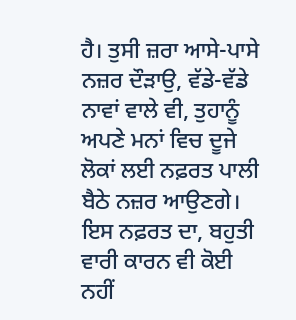ਹੈ। ਤੁਸੀ ਜ਼ਰਾ ਆਸੇ-ਪਾਸੇ ਨਜ਼ਰ ਦੌੜਾਉ, ਵੱਡੇ-ਵੱਡੇ ਨਾਵਾਂ ਵਾਲੇ ਵੀ, ਤੁਹਾਨੂੰ ਅਪਣੇ ਮਨਾਂ ਵਿਚ ਦੂਜੇ ਲੋਕਾਂ ਲਈ ਨਫ਼ਰਤ ਪਾਲੀ ਬੈਠੇ ਨਜ਼ਰ ਆਉਣਗੇ। ਇਸ ਨਫ਼ਰਤ ਦਾ, ਬਹੁਤੀ ਵਾਰੀ ਕਾਰਨ ਵੀ ਕੋਈ ਨਹੀਂ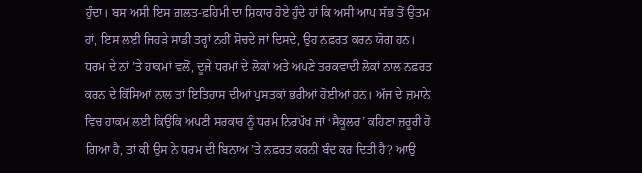ਹੁੰਦਾ। ਬਸ ਅਸੀ ਇਸ ਗ਼ਲਤ-ਫ਼ਹਿਮੀ ਦਾ ਸ਼ਿਕਾਰ ਹੋਏ ਹੁੰਦੇ ਹਾਂ ਕਿ ਅਸੀ ਆਪ ਸੱਭ ਤੋਂ ਉਤਮ ਹਾਂ, ਇਸ ਲਈ ਜਿਹੜੇ ਸਾਡੀ ਤਰ੍ਹਾਂ ਨਹੀਂ ਸੋਚਦੇ ਜਾਂ ਦਿਸਦੇ, ਉਹ ਨਫ਼ਰਤ ਕਰਨ ਯੋਗ ਹਨ।
ਧਰਮ ਦੇ ਨਾਂ ’ਤੇ ਹਾਕਮਾਂ ਵਲੋਂ, ਦੂਜੇ ਧਰਮਾਂ ਦੇ ਲੋਕਾਂ ਅਤੇ ਅਪਣੇ ਤਰਕਵਾਦੀ ਲੋਕਾਂ ਨਾਲ ਨਫ਼ਰਤ ਕਰਨ ਦੇ ਕਿੱਸਿਆਂ ਨਾਲ ਤਾਂ ਇਤਿਹਾਸ ਦੀਆਂ ਪੁਸਤਕਾਂ ਭਰੀਆਂ ਹੋਈਆਂ ਹਨ। ਅੱਜ ਦੇ ਜ਼ਮਾਨੇ ਵਿਚ ਹਾਕਮ ਲਈ ਕਿਉਂਕਿ ਅਪਣੀ ਸਰਕਾਰ ਨੂੰ ਧਰਮ ਨਿਰਪੱਖ ਜਾਂ ‘ਸੈਕੂਲਰ’ ਕਹਿਣਾ ਜ਼ਰੂਰੀ ਹੋ ਗਿਆ ਹੈ, ਤਾਂ ਕੀ ਉਸ ਨੇ ਧਰਮ ਦੀ ਬਿਨਾਅ ’ਤੇ ਨਫ਼ਰਤ ਕਰਨੀ ਬੰਦ ਕਰ ਦਿਤੀ ਹੈ? ਆਉ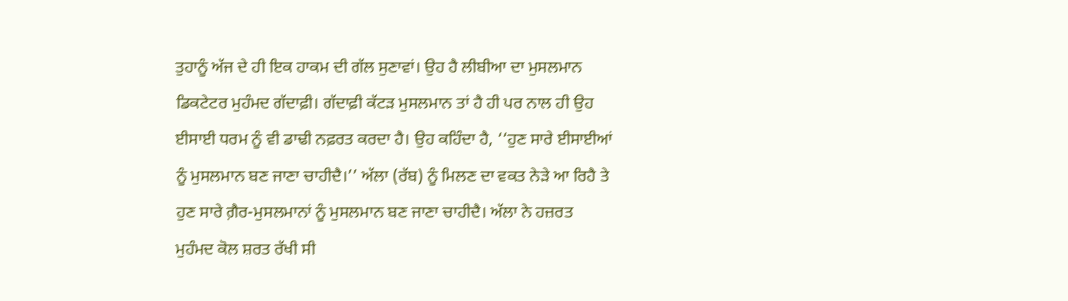ਤੁਹਾਨੂੰ ਅੱਜ ਦੇ ਹੀ ਇਕ ਹਾਕਮ ਦੀ ਗੱਲ ਸੁਣਾਵਾਂ। ਉਹ ਹੈ ਲੀਬੀਆ ਦਾ ਮੁਸਲਮਾਨ ਡਿਕਟੇਟਰ ਮੁਹੰਮਦ ਗੱਦਾਫ਼ੀ। ਗੱਦਾਫ਼ੀ ਕੱਟੜ ਮੁਸਲਮਾਨ ਤਾਂ ਹੈ ਹੀ ਪਰ ਨਾਲ ਹੀ ਉਹ ਈਸਾਈ ਧਰਮ ਨੂੰ ਵੀ ਡਾਢੀ ਨਫ਼ਰਤ ਕਰਦਾ ਹੈ। ਉਹ ਕਹਿੰਦਾ ਹੈ, ‘‘ਹੁਣ ਸਾਰੇ ਈਸਾਈਆਂ ਨੂੰ ਮੁਸਲਮਾਨ ਬਣ ਜਾਣਾ ਚਾਹੀਦੈ।’’ ਅੱਲਾ (ਰੱਬ) ਨੂੰ ਮਿਲਣ ਦਾ ਵਕਤ ਨੇੜੇ ਆ ਰਿਹੈ ਤੇ ਹੁਣ ਸਾਰੇ ਗ਼ੈਰ-ਮੁਸਲਮਾਨਾਂ ਨੂੰ ਮੁਸਲਮਾਨ ਬਣ ਜਾਣਾ ਚਾਹੀਦੈ। ਅੱਲਾ ਨੇ ਹਜ਼ਰਤ ਮੁਹੰਮਦ ਕੋਲ ਸ਼ਰਤ ਰੱਖੀ ਸੀ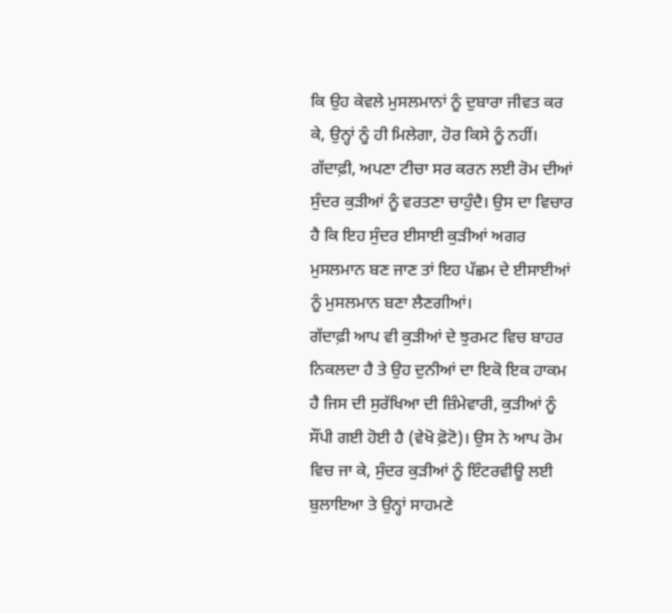ਕਿ ਉਹ ਕੇਵਲੇ ਮੁਸਲਮਾਨਾਂ ਨੂੰ ਦੁਬਾਰਾ ਜੀਵਤ ਕਰ ਕੇ, ਉਨ੍ਹਾਂ ਨੂੰ ਹੀ ਮਿਲੇਗਾ, ਹੋਰ ਕਿਸੇ ਨੂੰ ਨਹੀਂ। ਗੱਦਾਫ਼ੀ, ਅਪਣਾ ਟੀਚਾ ਸਰ ਕਰਨ ਲਈ ਰੋਮ ਦੀਆਂ ਸੁੰਦਰ ਕੁੜੀਆਂ ਨੂੰ ਵਰਤਣਾ ਚਾਹੁੰਦੈ। ਉਸ ਦਾ ਵਿਚਾਰ ਹੈ ਕਿ ਇਹ ਸੁੰਦਰ ਈਸਾਈ ਕੁੜੀਆਂ ਅਗਰ ਮੁਸਲਮਾਨ ਬਣ ਜਾਣ ਤਾਂ ਇਹ ਪੱਛਮ ਦੇ ਈਸਾਈਆਂ ਨੂੰ ਮੁਸਲਮਾਨ ਬਣਾ ਲੈਣਗੀਆਂ।
ਗੱਦਾਫ਼ੀ ਆਪ ਵੀ ਕੁੜੀਆਂ ਦੇ ਝੁਰਮਟ ਵਿਚ ਬਾਹਰ ਨਿਕਲਦਾ ਹੈ ਤੇ ਉਹ ਦੁਨੀਆਂ ਦਾ ਇਕੋ ਇਕ ਹਾਕਮ ਹੈ ਜਿਸ ਦੀ ਸੁਰੱਖਿਆ ਦੀ ਜ਼ਿੰਮੇਵਾਰੀ, ਕੁੜੀਆਂ ਨੂੰ ਸੌਂਪੀ ਗਈ ਹੋਈ ਹੈ (ਵੇਖੋ ਫ਼ੋਟੋ)। ਉਸ ਨੇ ਆਪ ਰੋਮ ਵਿਚ ਜਾ ਕੇ, ਸੁੰਦਰ ਕੁੜੀਆਂ ਨੂੰ ਇੰਟਰਵੀਊ ਲਈ ਬੁਲਾਇਆ ਤੇ ਉਨ੍ਹਾਂ ਸਾਹਮਣੇ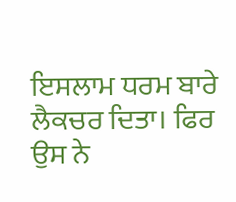ਇਸਲਾਮ ਧਰਮ ਬਾਰੇ ਲੈਕਚਰ ਦਿਤਾ। ਫਿਰ ਉਸ ਨੇ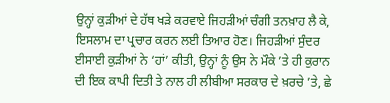ਉਨ੍ਹਾਂ ਕੁੜੀਆਂ ਦੇ ਹੱਥ ਖੜੇ ਕਰਵਾਏ ਜਿਹੜੀਆਂ ਚੰਗੀ ਤਨਖ਼ਾਹ ਲੈ ਕੇ, ਇਸਲਾਮ ਦਾ ਪ੍ਰਚਾਰ ਕਰਨ ਲਈ ਤਿਆਰ ਹੋਣ। ਜਿਹੜੀਆਂ ਸੁੰਦਰ ਈਸਾਈ ਕੁੜੀਆਂ ਨੇ ‘ਹਾਂ’ ਕੀਤੀ, ਉਨ੍ਹਾਂ ਨੂੰ ਉਸ ਨੇ ਮੌਕੇ ’ਤੇ ਹੀ ਕੁਰਾਨ ਦੀ ਇਕ ਕਾਪੀ ਦਿਤੀ ਤੇ ਨਾਲ ਹੀ ਲੀਬੀਆ ਸਰਕਾਰ ਦੇ ਖ਼ਰਚੇ ’ਤੇ, ਛੇ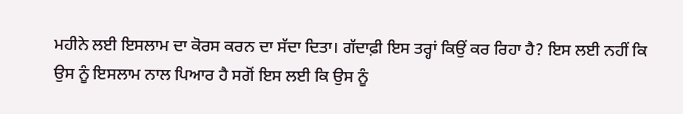ਮਹੀਨੇ ਲਈ ਇਸਲਾਮ ਦਾ ਕੋਰਸ ਕਰਨ ਦਾ ਸੱਦਾ ਦਿਤਾ। ਗੱਦਾਫ਼ੀ ਇਸ ਤਰ੍ਹਾਂ ਕਿਉਂ ਕਰ ਰਿਹਾ ਹੈ? ਇਸ ਲਈ ਨਹੀਂ ਕਿ ਉਸ ਨੂੰ ਇਸਲਾਮ ਨਾਲ ਪਿਆਰ ਹੈ ਸਗੋਂ ਇਸ ਲਈ ਕਿ ਉਸ ਨੂੰ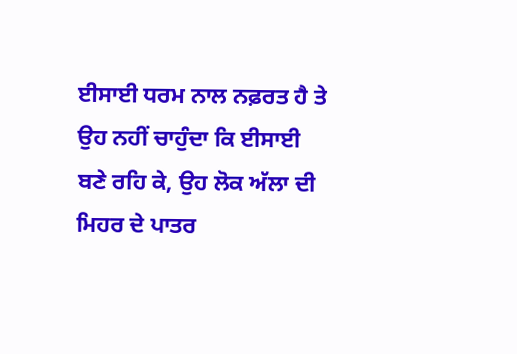ਈਸਾਈ ਧਰਮ ਨਾਲ ਨਫ਼ਰਤ ਹੈ ਤੇ ਉਹ ਨਹੀਂ ਚਾਹੁੰਦਾ ਕਿ ਈਸਾਈ ਬਣੇ ਰਹਿ ਕੇ, ਉਹ ਲੋਕ ਅੱਲਾ ਦੀ ਮਿਹਰ ਦੇ ਪਾਤਰ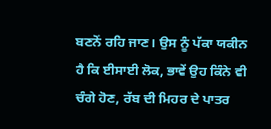ਬਣਨੋਂ ਰਹਿ ਜਾਣ। ਉਸ ਨੂੰ ਪੱਕਾ ਯਕੀਨ ਹੈ ਕਿ ਈਸਾਈ ਲੋਕ, ਭਾਵੇਂ ਉਹ ਕਿੰਨੇ ਵੀ ਚੰਗੇ ਹੋਣ, ਰੱਬ ਦੀ ਮਿਹਰ ਦੇ ਪਾਤਰ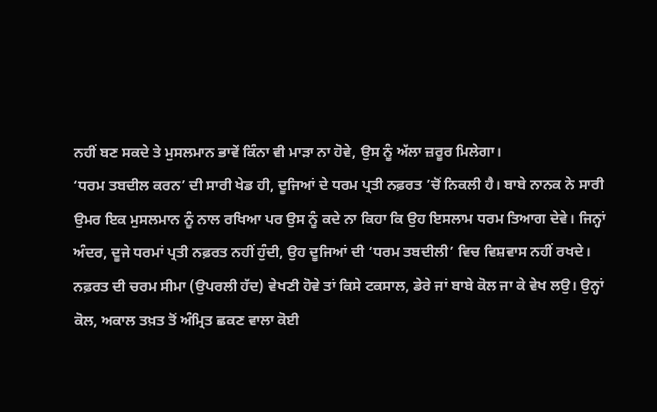ਨਹੀਂ ਬਣ ਸਕਦੇ ਤੇ ਮੁਸਲਮਾਨ ਭਾਵੇਂ ਕਿੰਨਾ ਵੀ ਮਾੜਾ ਨਾ ਹੋਵੇ, ਉਸ ਨੂੰ ਅੱਲਾ ਜ਼ਰੂਰ ਮਿਲੇਗਾ।
‘ਧਰਮ ਤਬਦੀਲ ਕਰਨ’ ਦੀ ਸਾਰੀ ਖੇਡ ਹੀ, ਦੂਜਿਆਂ ਦੇ ਧਰਮ ਪ੍ਰਤੀ ਨਫ਼ਰਤ ’ਚੋਂ ਨਿਕਲੀ ਹੈ। ਬਾਬੇ ਨਾਨਕ ਨੇ ਸਾਰੀ ਉਮਰ ਇਕ ਮੁਸਲਮਾਨ ਨੂੰ ਨਾਲ ਰਖਿਆ ਪਰ ਉਸ ਨੂੰ ਕਦੇ ਨਾ ਕਿਹਾ ਕਿ ਉਹ ਇਸਲਾਮ ਧਰਮ ਤਿਆਗ ਦੇਵੇ। ਜਿਨ੍ਹਾਂ ਅੰਦਰ, ਦੂਜੇ ਧਰਮਾਂ ਪ੍ਰਤੀ ਨਫ਼ਰਤ ਨਹੀਂ ਹੁੰਦੀ, ਉਹ ਦੂਜਿਆਂ ਦੀ ‘ਧਰਮ ਤਬਦੀਲੀ’ ਵਿਚ ਵਿਸ਼ਵਾਸ ਨਹੀਂ ਰਖਦੇ। ਨਫ਼ਰਤ ਦੀ ਚਰਮ ਸੀਮਾ (ਉਪਰਲੀ ਹੱਦ) ਵੇਖਣੀ ਹੋਵੇ ਤਾਂ ਕਿਸੇ ਟਕਸਾਲ, ਡੇਰੇ ਜਾਂ ਬਾਬੇ ਕੋਲ ਜਾ ਕੇ ਵੇਖ ਲਉ। ਉਨ੍ਹਾਂ ਕੋਲ, ਅਕਾਲ ਤਖ਼ਤ ਤੋਂ ਅੰਮ੍ਰਿਤ ਛਕਣ ਵਾਲਾ ਕੋਈ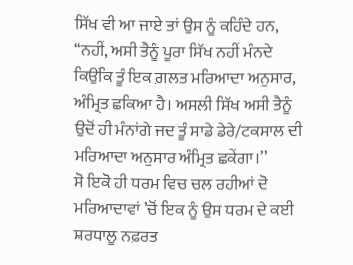ਸਿੱਖ ਵੀ ਆ ਜਾਏ ਤਾਂ ਉਸ ਨੂੰ ਕਹਿੰਦੇ ਹਨ, ‘‘ਨਹੀਂ, ਅਸੀ ਤੈਨੂੰ ਪੂਰਾ ਸਿੱਖ ਨਹੀਂ ਮੰਨਦੇ ਕਿਉਂਕਿ ਤੂੰ ਇਕ ਗ਼ਲਤ ਮਰਿਆਦਾ ਅਨੁਸਾਰ, ਅੰਮ੍ਰਿਤ ਛਕਿਆ ਹੈ। ਅਸਲੀ ਸਿੱਖ ਅਸੀ ਤੈਨੂੰ ਉਦੋਂ ਹੀ ਮੰਨਾਂਗੇ ਜਦ ਤੂੰ ਸਾਡੇ ਡੇਰੇ/ਟਕਸਾਲ ਦੀ ਮਰਿਆਦਾ ਅਨੁਸਾਰ ਅੰਮ੍ਰਿਤ ਛਕੇਂਗਾ।’’
ਸੋ ਇਕੋ ਹੀ ਧਰਮ ਵਿਚ ਚਲ ਰਹੀਆਂ ਦੋ ਮਰਿਆਦਾਵਾਂ ’ਚੋਂ ਇਕ ਨੂੰ ਉਸ ਧਰਮ ਦੇ ਕਈ ਸ਼ਰਧਾਲੂ ਨਫ਼ਰਤ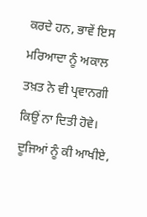ਕਰਦੇ ਹਨ, ਭਾਵੇਂ ਇਸ ਮਰਿਆਦਾ ਨੂੰ ਅਕਾਲ ਤਖ਼ਤ ਨੇ ਵੀ ਪ੍ਰਵਾਨਗੀ ਕਿਉਂ ਨਾ ਦਿਤੀ ਹੋਵੇ। ਦੂਜਿਆਂ ਨੂੰ ਕੀ ਆਖੀਏ,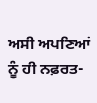ਅਸੀ ਅਪਣਿਆਂ ਨੂੰ ਹੀ ਨਫ਼ਰਤ-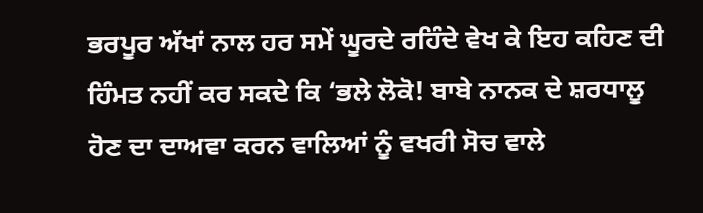ਭਰਪੂਰ ਅੱਖਾਂ ਨਾਲ ਹਰ ਸਮੇਂ ਘੂਰਦੇ ਰਹਿੰਦੇ ਵੇਖ ਕੇ ਇਹ ਕਹਿਣ ਦੀ ਹਿੰਮਤ ਨਹੀਂ ਕਰ ਸਕਦੇ ਕਿ ‘ਭਲੇ ਲੋਕੋ! ਬਾਬੇ ਨਾਨਕ ਦੇ ਸ਼ਰਧਾਲੂ ਹੋਣ ਦਾ ਦਾਅਵਾ ਕਰਨ ਵਾਲਿਆਂ ਨੂੰ ਵਖਰੀ ਸੋਚ ਵਾਲੇ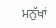ਮਨੁੱਖਾਂ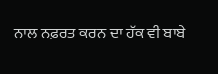ਨਾਲ ਨਫ਼ਰਤ ਕਰਨ ਦਾ ਹੱਕ ਵੀ ਬਾਬੇ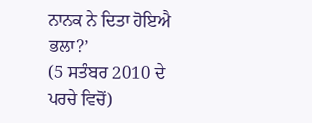ਨਾਨਕ ਨੇ ਦਿਤਾ ਹੋਇਐ ਭਲਾ?’
(5 ਸਤੰਬਰ 2010 ਦੇ ਪਰਚੇ ਵਿਚੋਂ)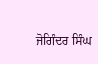ਜੋਗਿੰਦਰ ਸਿੰਘ